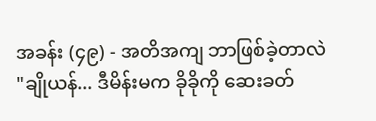အခန်း (၄၉) - အတိအကျ ဘာဖြစ်ခဲ့တာလဲ
"ချိုယန်... ဒီမိန်းမက ခိုခိုကို ဆေးခတ်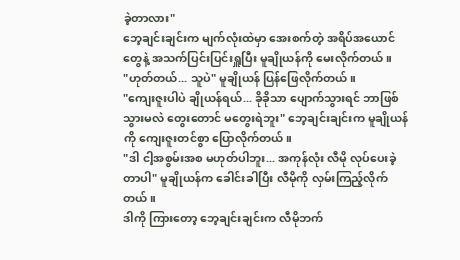ခဲ့တာလား"
ဘေ့ချင်းချင်းက မျက်လုံးထဲမှာ အေးစက်တဲ့ အရိပ်အယောင်တွေနဲ့ အသက်ပြင်းပြင်းရှူပြီး မူချိုယန်ကို မေးလိုက်တယ်။
"ဟုတ်တယ်... သူပဲ" မူချိုယန် ပြန်ဖြေလိုက်တယ်။
"ကျေးဇူးပါပဲ ချိုယန်ရယ်... ခိုခိုသာ ပျောက်သွားရင် ဘာဖြစ်သွားမလဲ တွေးတောင် မတွေးရဲဘူး" ဘေ့ချင်းချင်းက မူချိုယန်ကို ကျေးဇူးတင်စွာ ပြောလိုက်တယ်။
"ဒါ ငါ့အစွမ်းအစ မဟုတ်ပါဘူး... အကုန်လုံး လီမို လုပ်ပေးခဲ့တာပါ" မူချိုယန်က ခေါင်းခါပြီး လီမိုကို လှမ်းကြည့်လိုက်တယ်။
ဒါကို ကြားတော့ ဘေ့ချင်းချင်းက လီမိုဘက်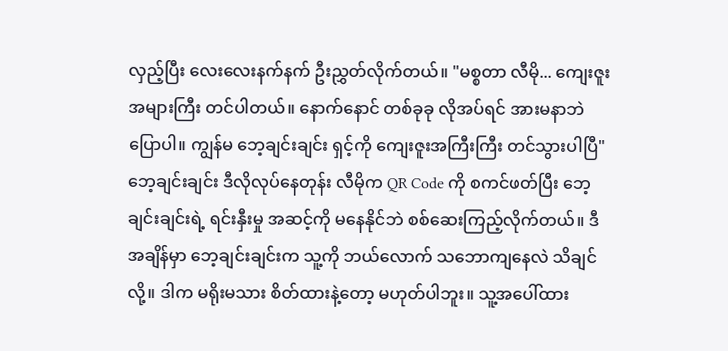လှည့်ပြီး လေးလေးနက်နက် ဦးညွှတ်လိုက်တယ်။ "မစ္စတာ လီမို... ကျေးဇူးအများကြီး တင်ပါတယ်။ နောက်နောင် တစ်ခုခု လိုအပ်ရင် အားမနာဘဲ ပြောပါ။ ကျွန်မ ဘေ့ချင်းချင်း ရှင့်ကို ကျေးဇူးအကြီးကြီး တင်သွားပါပြီ"
ဘေ့ချင်းချင်း ဒီလိုလုပ်နေတုန်း လီမိုက QR Code ကို စကင်ဖတ်ပြီး ဘေ့ချင်းချင်းရဲ့ ရင်းနှီးမှု အဆင့်ကို မနေနိုင်ဘဲ စစ်ဆေးကြည့်လိုက်တယ်။ ဒီအချိန်မှာ ဘေ့ချင်းချင်းက သူ့ကို ဘယ်လောက် သဘောကျနေလဲ သိချင်လို့။ ဒါက မရိုးမသား စိတ်ထားနဲ့တော့ မဟုတ်ပါဘူး။ သူ့အပေါ်ထား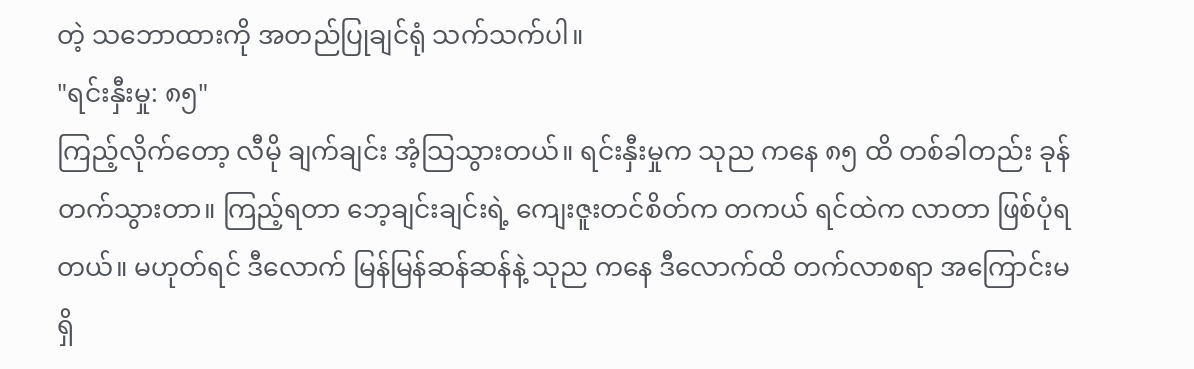တဲ့ သဘောထားကို အတည်ပြုချင်ရုံ သက်သက်ပါ။
"ရင်းနှီးမှု: ၈၅"
ကြည့်လိုက်တော့ လီမို ချက်ချင်း အံ့သြသွားတယ်။ ရင်းနှီးမှုက သုည ကနေ ၈၅ ထိ တစ်ခါတည်း ခုန်တက်သွားတာ။ ကြည့်ရတာ ဘေ့ချင်းချင်းရဲ့ ကျေးဇူးတင်စိတ်က တကယ် ရင်ထဲက လာတာ ဖြစ်ပုံရတယ်။ မဟုတ်ရင် ဒီလောက် မြန်မြန်ဆန်ဆန်နဲ့ သုည ကနေ ဒီလောက်ထိ တက်လာစရာ အကြောင်းမရှိ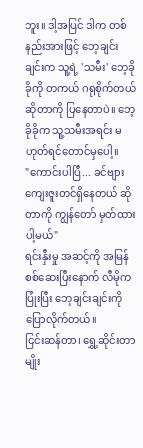ဘူး။ ဒါ့အပြင် ဒါက တစ်နည်းအားဖြင့် ဘေ့ချင်းချင်းက သူ့ရဲ့ 'သမီး' ဘေ့ခိုခိုကို တကယ် ဂရုစိုက်တယ် ဆိုတာကို ပြနေတာပဲ။ ဘေ့ခိုခိုက သူ့သမီးအရင်း မဟုတ်ရင်တောင်မှပေါ့။
"ကောင်းပါပြီ... ခင်ဗျား ကျေးဇူးတင်ရှိနေတယ် ဆိုတာကို ကျွန်တော် မှတ်ထားပါ့မယ်"
ရင်းနှီးမှု အဆင့်ကို အမြန်စစ်ဆေးပြီးနောက် လီမိုက ပြုံးပြီး ဘေ့ချင်းချင်းကို ပြောလိုက်တယ်။
ငြင်းဆန်တာ၊ ရွှေ့ဆိုင်းတာမျိုး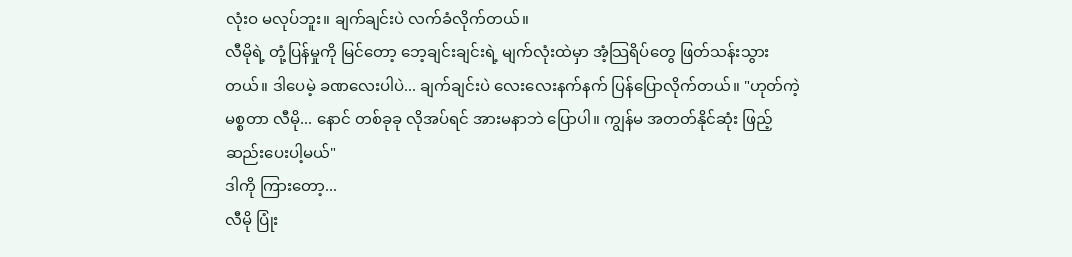လုံးဝ မလုပ်ဘူး။ ချက်ချင်းပဲ လက်ခံလိုက်တယ်။
လီမိုရဲ့ တုံ့ပြန်မှုကို မြင်တော့ ဘေ့ချင်းချင်းရဲ့ မျက်လုံးထဲမှာ အံ့သြရိပ်တွေ ဖြတ်သန်းသွားတယ်။ ဒါပေမဲ့ ခဏလေးပါပဲ... ချက်ချင်းပဲ လေးလေးနက်နက် ပြန်ပြောလိုက်တယ်။ "ဟုတ်ကဲ့ မစ္စတာ လီမို... နောင် တစ်ခုခု လိုအပ်ရင် အားမနာဘဲ ပြောပါ။ ကျွန်မ အတတ်နိုင်ဆုံး ဖြည့်ဆည်းပေးပါ့မယ်"
ဒါကို ကြားတော့...
လီမို ပြုံး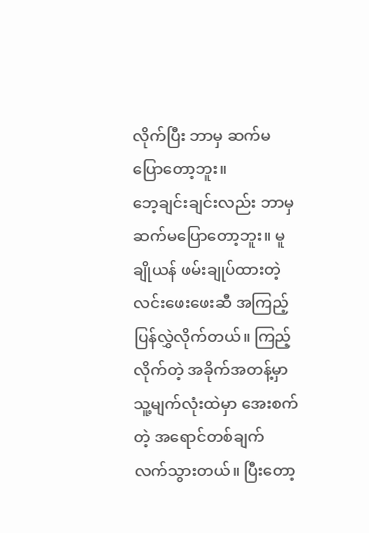လိုက်ပြီး ဘာမှ ဆက်မပြောတော့ဘူး။
ဘေ့ချင်းချင်းလည်း ဘာမှ ဆက်မပြောတော့ဘူး။ မူချိုယန် ဖမ်းချုပ်ထားတဲ့ လင်းဖေးဖေးဆီ အကြည့်ပြန်လွှဲလိုက်တယ်။ ကြည့်လိုက်တဲ့ အခိုက်အတန့်မှာ သူ့မျက်လုံးထဲမှာ အေးစက်တဲ့ အရောင်တစ်ချက် လက်သွားတယ်။ ပြီးတော့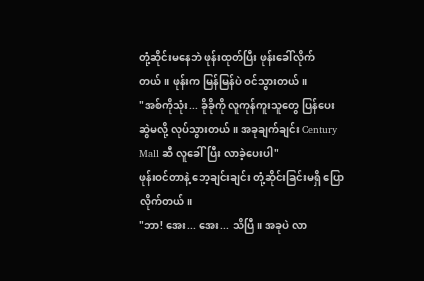တုံ့ဆိုင်းမနေဘဲ ဖုန်းထုတ်ပြီး ဖုန်းခေါ်လိုက်တယ်။ ဖုန်းက မြန်မြန်ပဲ ဝင်သွားတယ်။
"အစ်ကိုသုံး... ခိုခိုကို လူကုန်ကူးသူတွေ ပြန်ပေးဆွဲမလို့ လုပ်သွားတယ်။ အခုချက်ချင်း Century Mall ဆီ လူခေါ်ပြီး လာခဲ့ပေးပါ"
ဖုန်းဝင်တာနဲ့ ဘေ့ချင်းချင်း တုံ့ဆိုင်းခြင်းမရှိ ပြောလိုက်တယ်။
"ဘာ! အေး... အေး... သိပြီ။ အခုပဲ လာ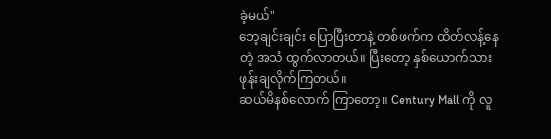ခဲ့မယ်"
ဘေ့ချင်းချင်း ပြောပြီးတာနဲ့ တစ်ဖက်က ထိတ်လန့်နေတဲ့ အသံ ထွက်လာတယ်။ ပြီးတော့ နှစ်ယောက်သား ဖုန်းချလိုက်ကြတယ်။
ဆယ်မိနစ်လောက် ကြာတော့။ Century Mall ကို လူ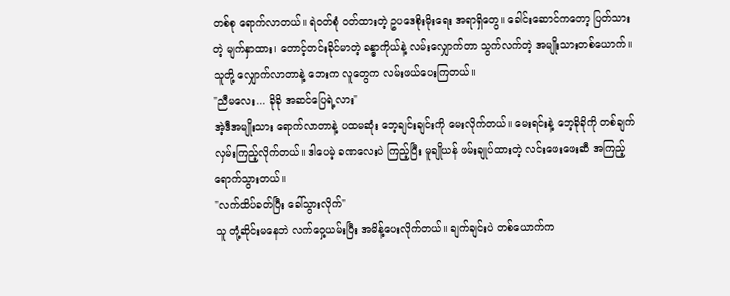တစ်စု ရောက်လာတယ်။ ရဲဝတ်စုံ ဝတ်ထားတဲ့ ဥပဒေစိုးမိုးရေး အရာရှိတွေ။ ခေါင်းဆောင်ကတော့ ပြတ်သားတဲ့ မျက်နှာထား၊ တောင့်တင်းခိုင်မာတဲ့ ခန္ဓာကိုယ်နဲ့ လမ်းလျှောက်တာ သွက်လက်တဲ့ အမျိုးသားတစ်ယောက်။ သူတို့ လျှောက်လာတာနဲ့ ဘေးက လူတွေက လမ်းဖယ်ပေးကြတယ်။
"ညီမလေး... ခိုခို အဆင်ပြေရဲ့လား"
အဲ့ဒီအမျိုးသား ရောက်လာတာနဲ့ ပထမဆုံး ဘေ့ချင်းချင်းကို မေးလိုက်တယ်။ မေးရင်းနဲ့ ဘေ့ခိုခိုကို တစ်ချက် လှမ်းကြည့်လိုက်တယ်။ ဒါပေမဲ့ ခဏလေးပဲ ကြည့်ပြီး မူချိုယန် ဖမ်းချုပ်ထားတဲ့ လင်းဖေးဖေးဆီ အကြည့်ရောက်သွားတယ်။
"လက်ထိပ်ခတ်ပြီး ခေါ်သွားလိုက်"
သူ တုံ့ဆိုင်းမနေဘဲ လက်ဝှေ့ယမ်းပြီး အမိန့်ပေးလိုက်တယ်။ ချက်ချင်းပဲ တစ်ယောက်က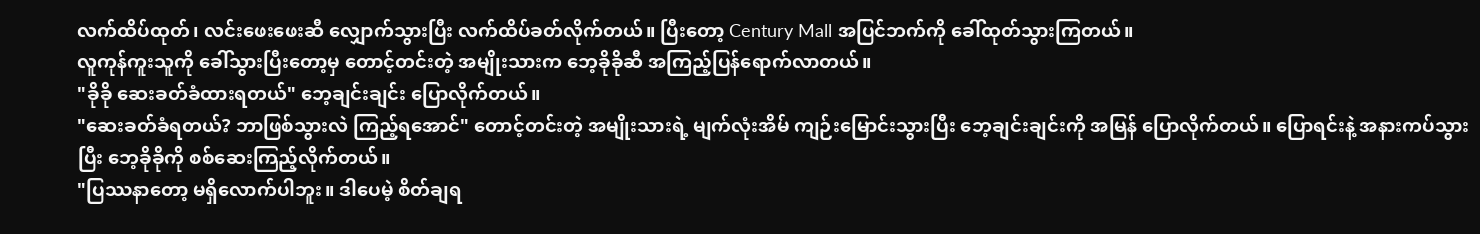လက်ထိပ်ထုတ်၊ လင်းဖေးဖေးဆီ လျှောက်သွားပြီး လက်ထိပ်ခတ်လိုက်တယ်။ ပြီးတော့ Century Mall အပြင်ဘက်ကို ခေါ်ထုတ်သွားကြတယ်။
လူကုန်ကူးသူကို ခေါ်သွားပြီးတော့မှ တောင့်တင်းတဲ့ အမျိုးသားက ဘေ့ခိုခိုဆီ အကြည့်ပြန်ရောက်လာတယ်။
"ခိုခို ဆေးခတ်ခံထားရတယ်" ဘေ့ချင်းချင်း ပြောလိုက်တယ်။
"ဆေးခတ်ခံရတယ်? ဘာဖြစ်သွားလဲ ကြည့်ရအောင်" တောင့်တင်းတဲ့ အမျိုးသားရဲ့ မျက်လုံးအိမ် ကျဉ်းမြောင်းသွားပြီး ဘေ့ချင်းချင်းကို အမြန် ပြောလိုက်တယ်။ ပြောရင်းနဲ့ အနားကပ်သွားပြီး ဘေ့ခိုခိုကို စစ်ဆေးကြည့်လိုက်တယ်။
"ပြဿနာတော့ မရှိလောက်ပါဘူး။ ဒါပေမဲ့ စိတ်ချရ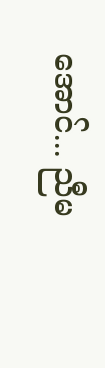အောင်... ညီမ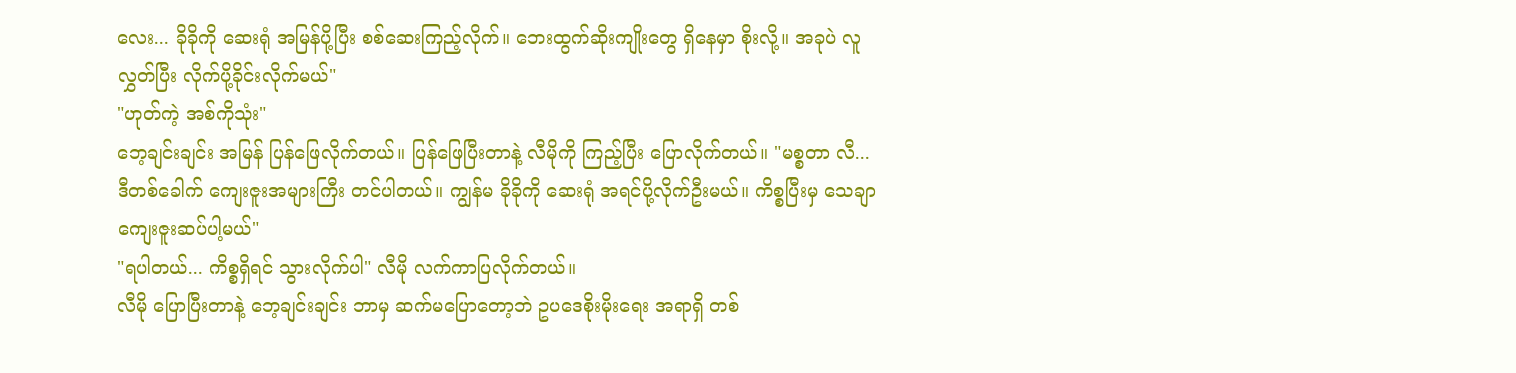လေး... ခိုခိုကို ဆေးရုံ အမြန်ပို့ပြီး စစ်ဆေးကြည့်လိုက်။ ဘေးထွက်ဆိုးကျိုးတွေ ရှိနေမှာ စိုးလို့။ အခုပဲ လူလွှတ်ပြီး လိုက်ပို့ခိုင်းလိုက်မယ်"
"ဟုတ်ကဲ့ အစ်ကိုသုံး"
ဘေ့ချင်းချင်း အမြန် ပြန်ဖြေလိုက်တယ်။ ပြန်ဖြေပြီးတာနဲ့ လီမိုကို ကြည့်ပြီး ပြောလိုက်တယ်။ "မစ္စတာ လီ... ဒီတစ်ခေါက် ကျေးဇူးအများကြီး တင်ပါတယ်။ ကျွန်မ ခိုခိုကို ဆေးရုံ အရင်ပို့လိုက်ဦးမယ်။ ကိစ္စပြီးမှ သေချာ ကျေးဇူးဆပ်ပါ့မယ်"
"ရပါတယ်... ကိစ္စရှိရင် သွားလိုက်ပါ" လီမို လက်ကာပြလိုက်တယ်။
လီမို ပြောပြီးတာနဲ့ ဘေ့ချင်းချင်း ဘာမှ ဆက်မပြောတော့ဘဲ ဥပဒေစိုးမိုးရေး အရာရှိ တစ်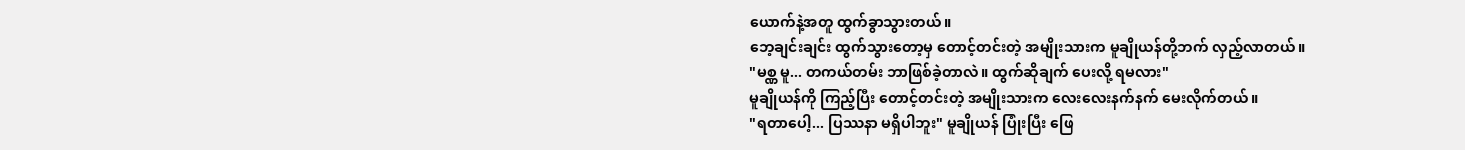ယောက်နဲ့အတူ ထွက်ခွာသွားတယ်။
ဘေ့ချင်းချင်း ထွက်သွားတော့မှ တောင့်တင်းတဲ့ အမျိုးသားက မူချိုယန်တို့ဘက် လှည့်လာတယ်။
"မစ္ဏ မူ... တကယ်တမ်း ဘာဖြစ်ခဲ့တာလဲ။ ထွက်ဆိုချက် ပေးလို့ ရမလား"
မူချိုယန်ကို ကြည့်ပြီး တောင့်တင်းတဲ့ အမျိုးသားက လေးလေးနက်နက် မေးလိုက်တယ်။
"ရတာပေါ့... ပြဿနာ မရှိပါဘူး" မူချိုယန် ပြုံးပြီး ဖြေ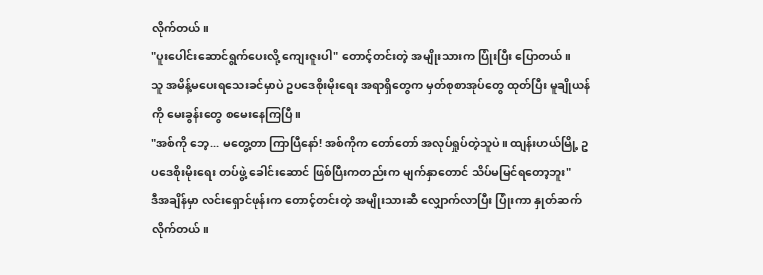လိုက်တယ်။
"ပူးပေါင်းဆောင်ရွက်ပေးလို့ ကျေးဇူးပါ" တောင့်တင်းတဲ့ အမျိုးသားက ပြုံးပြီး ပြောတယ်။
သူ အမိန့်မပေးရသေးခင်မှာပဲ ဥပဒေစိုးမိုးရေး အရာရှိတွေက မှတ်စုစာအုပ်တွေ ထုတ်ပြီး မူချိုယန်ကို မေးခွန်းတွေ စမေးနေကြပြီ။
"အစ်ကို ဘေ့... မတွေ့တာ ကြာပြီနော်! အစ်ကိုက တော်တော် အလုပ်ရှုပ်တဲ့သူပဲ။ ထျန်းဟယ်မြို့ ဥပဒေစိုးမိုးရေး တပ်ဖွဲ့ ခေါင်းဆောင် ဖြစ်ပြီးကတည်းက မျက်နှာတောင် သိပ်မမြင်ရတော့ဘူး"
ဒီအချိန်မှာ လင်းရှောင်ဖုန်းက တောင့်တင်းတဲ့ အမျိုးသားဆီ လျှောက်လာပြီး ပြုံးကာ နှုတ်ဆက်လိုက်တယ်။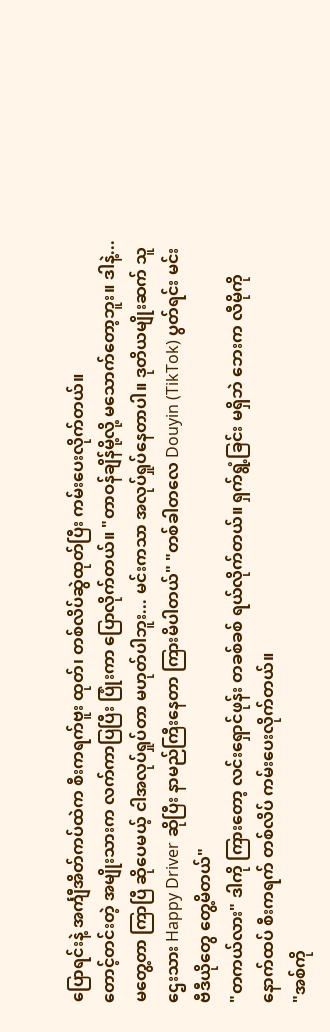ပြောရင်းနဲ့ အင်္ကျီအိတ်ကပ်ထဲက စီးကရက်ဗူး ထုတ်၊ တစ်လိပ်ဆွဲထုတ်ပြီး ကမ်းပေးလိုက်တယ်။
တောင့်တင်းတဲ့ အမျိုးသားက လက်ကာပြပြီး ပြုံးကာ ပြောလိုက်တယ်။ "တာဝန်ချိန်မို့လို့ မသောက်တော့ဘူး။ ဒါနဲ့... မတွေ့တာ ကြာပြီ ဆိုပေမယ့် ငါအလုပ်ရှုပ်တာ မဟုတ်ပါဘူး... မင်းကသာ အလုပ်ရှုပ်နေတာပါ။ ဒုတိယမျိုးဆက် သူဌေးသား Happy Driver ဆိုပြီး နာမည်ကြီးနေတာ ကြားမိပါတယ်" "တစ်ခါတလေ Douyin (TikTok) ပွတ်ရင်း မင်း ဗီဒီယိုတွေ တွေ့မိတယ်"
"တကယ်လား" ဒါကို ကြားတော့ လင်းရှောင်ဖုန်း တခစ်ခစ် ရယ်လိုက်တယ်။ ရှက်ရွံ့ခြင်း မရှိဘဲ ဘေးက လီမိုကို နောက်ထပ် စီးကရက် တစ်လိပ် ကမ်းပေးလိုက်တယ်။
"အစ်ကို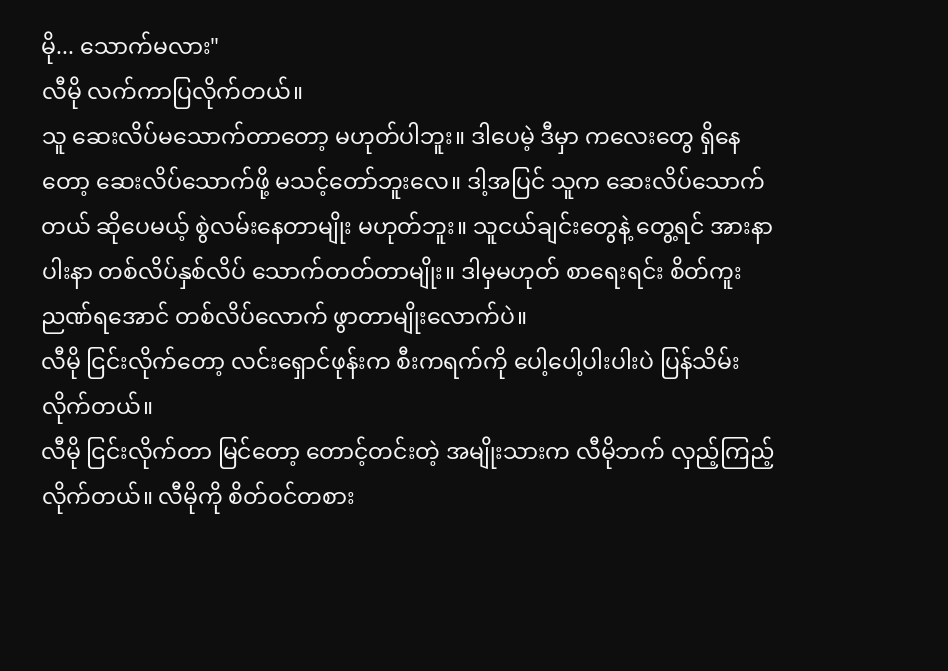မို... သောက်မလား"
လီမို လက်ကာပြလိုက်တယ်။
သူ ဆေးလိပ်မသောက်တာတော့ မဟုတ်ပါဘူး။ ဒါပေမဲ့ ဒီမှာ ကလေးတွေ ရှိနေတော့ ဆေးလိပ်သောက်ဖို့ မသင့်တော်ဘူးလေ။ ဒါ့အပြင် သူက ဆေးလိပ်သောက်တယ် ဆိုပေမယ့် စွဲလမ်းနေတာမျိုး မဟုတ်ဘူး။ သူငယ်ချင်းတွေနဲ့ တွေ့ရင် အားနာပါးနာ တစ်လိပ်နှစ်လိပ် သောက်တတ်တာမျိုး။ ဒါမှမဟုတ် စာရေးရင်း စိတ်ကူးညဏ်ရအောင် တစ်လိပ်လောက် ဖွာတာမျိုးလောက်ပဲ။
လီမို ငြင်းလိုက်တော့ လင်းရှောင်ဖုန်းက စီးကရက်ကို ပေါ့ပေါ့ပါးပါးပဲ ပြန်သိမ်းလိုက်တယ်။
လီမို ငြင်းလိုက်တာ မြင်တော့ တောင့်တင်းတဲ့ အမျိုးသားက လီမိုဘက် လှည့်ကြည့်လိုက်တယ်။ လီမိုကို စိတ်ဝင်တစား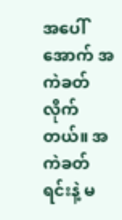အပေါ်အောက် အကဲခတ်လိုက်တယ်။ အကဲခတ်ရင်းနဲ့ မ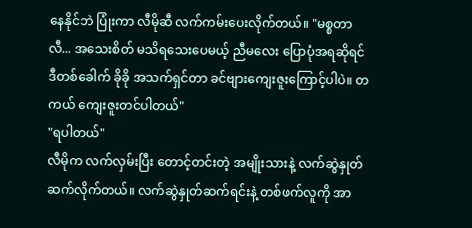နေနိုင်ဘဲ ပြုံးကာ လီမိုဆီ လက်ကမ်းပေးလိုက်တယ်။ "မစ္စတာ လီ... အသေးစိတ် မသိရသေးပေမယ့် ညီမလေး ပြောပုံအရဆိုရင် ဒီတစ်ခေါက် ခိုခို အသက်ရှင်တာ ခင်ဗျားကျေးဇူးကြောင့်ပါပဲ။ တကယ် ကျေးဇူးတင်ပါတယ်"
"ရပါတယ်"
လီမိုက လက်လှမ်းပြီး တောင့်တင်းတဲ့ အမျိုးသားနဲ့ လက်ဆွဲနှုတ်ဆက်လိုက်တယ်။ လက်ဆွဲနှုတ်ဆက်ရင်းနဲ့ တစ်ဖက်လူကို အာ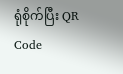ရုံစိုက်ပြီး QR Code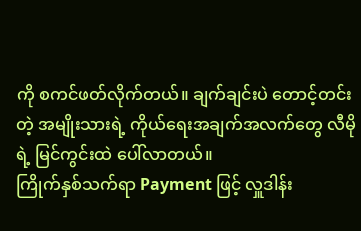ကို စကင်ဖတ်လိုက်တယ်။ ချက်ချင်းပဲ တောင့်တင်းတဲ့ အမျိုးသားရဲ့ ကိုယ်ရေးအချက်အလက်တွေ လီမိုရဲ့ မြင်ကွင်းထဲ ပေါ်လာတယ်။
ကြိုက်နှစ်သက်ရာ Payment ဖြင့် လှူဒါန်း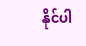နိုင်ပါ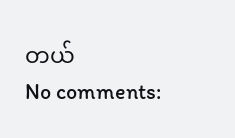တယ်
No comments: